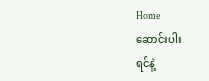Home
ဆောင်းပါး
ရင်နဲ့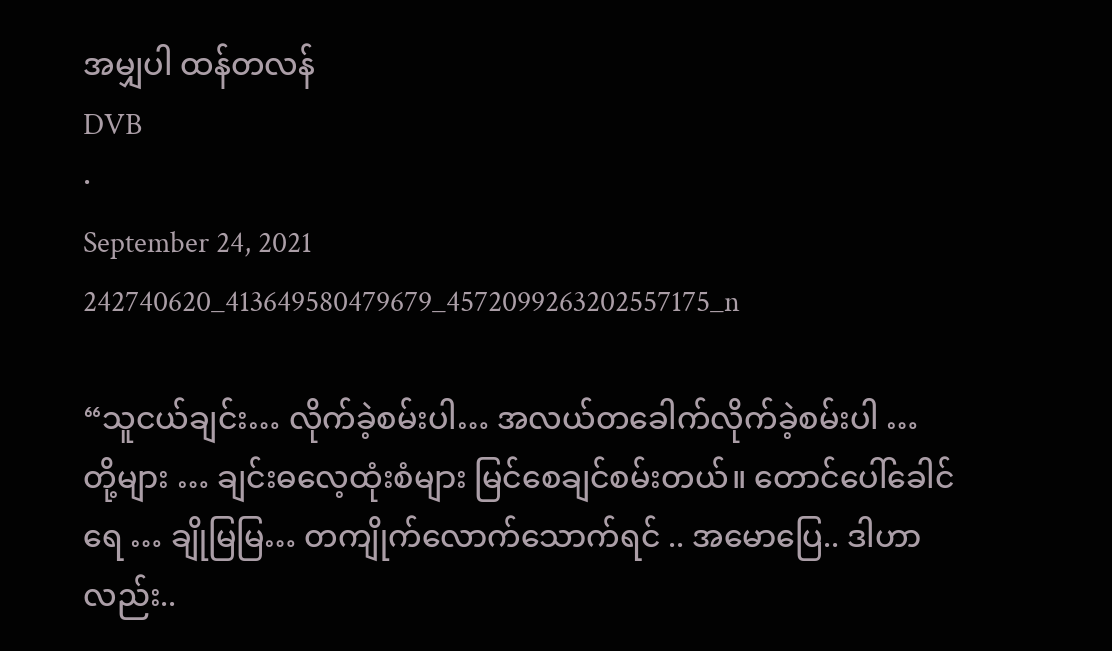အမျှပါ ထန်တလန်
DVB
·
September 24, 2021
242740620_413649580479679_4572099263202557175_n

“သူငယ်ချင်း… လိုက်ခဲ့စမ်းပါ… အလယ်တခေါက်လိုက်ခဲ့စမ်းပါ … တို့များ … ချင်းဓလေ့ထုံးစံများ မြင်စေချင်စမ်းတယ်။ တောင်ပေါ်ခေါင်ရေ … ချိုမြမြ… တကျိုက်လောက်သောက်ရင် .. အမောပြေ.. ဒါဟာလည်း..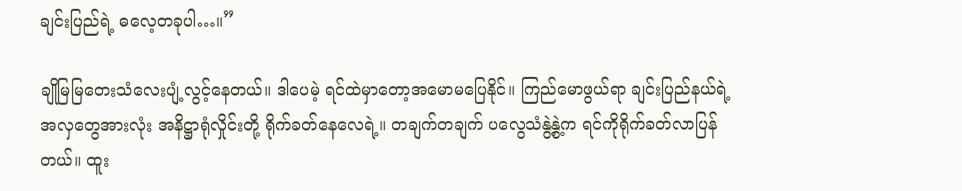ချင်းပြည်ရဲ့ ဓလေ့တခုပါ…။”

ချိုမြမြတေးသံလေးပျံ့လွင့်နေတယ်။ ဒါပေမဲ့ ရင်ထဲမှာတော့အမောမပြေနိုင်။ ကြည်မောဖွယ်ရာ ချင်းပြည်နယ်ရဲ့ အလှတွေအားလုံး အနိဋ္ဌာရုံလှိုင်းတို့ ရိုက်ခတ်နေလေရဲ့။ တချက်တချက် ပလွေသံနွဲ့နွဲ့က ရင်ကိုရိုက်ခတ်လာပြန်တယ်။ ထူး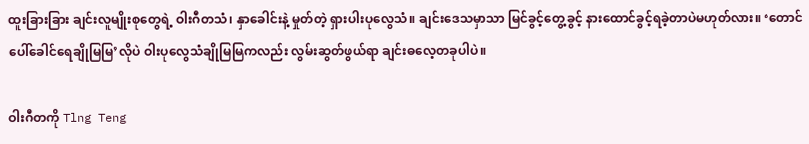ထူးခြားခြား ချင်းလူမျိုးစုတွေရဲ့ ဝါးဂီတသံ၊ နှာခေါင်းနဲ့ မှုတ်တဲ့ ရှားပါးပုလွေသံ။ ချင်းဒေသမှာသာ မြင်ခွင့်တွေ့ခွင့် နားထောင်ခွင့်ရခဲ့တာပဲမဟုတ်လား။ ‘တောင်ပေါ်ခေါင်ရေချိုမြမြ’လိုပဲ ဝါးပုလွေသံချိုမြမြကလည်း လွမ်းဆွတ်ဖွယ်ရာ ချင်းဓလေ့တခုပါပဲ။

ဝါးဂီတကို Tlng Teng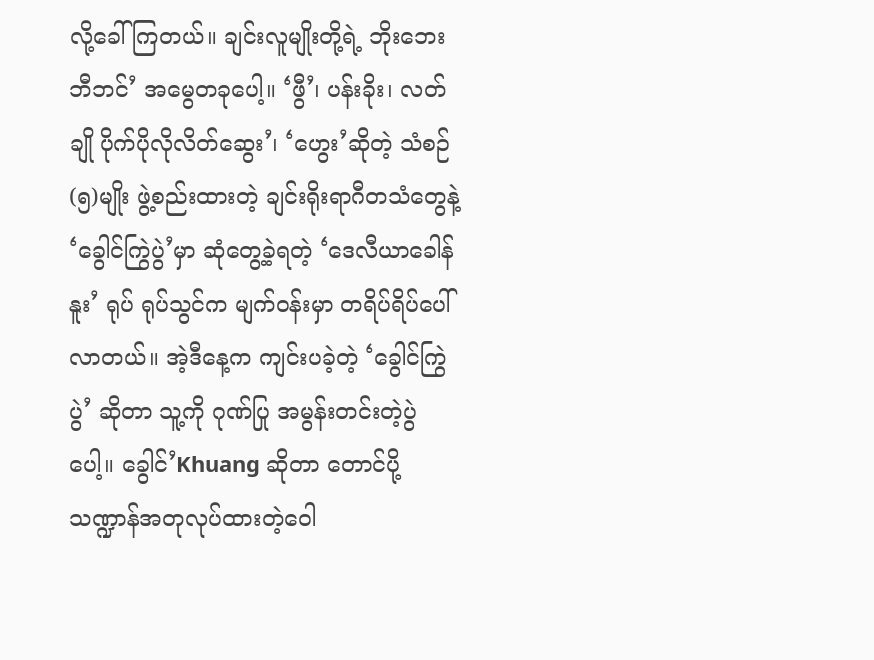လို့ခေါ်ကြတယ်။ ချင်းလူမျိုးတို့ရဲ့ ဘိုးဘေးဘီဘင်’ အမွေတခုပေါ့။ ‘ဖွီ’၊ ပန်းခိုး၊ လတ်ချို ပိုက်ပိုလိုလိတ်ဆွေး’၊ ‘ဟွေး’ဆိုတဲ့ သံစဉ်(၅)မျိုး ဖွဲ့စည်းထားတဲ့ ချင်းရိုးရာဂီတသံတွေနဲ့ ‘ခွေါင်ကြွဲပွဲ’မှာ ဆုံတွေ့ခဲ့ရတဲ့ ‘ဒေလီယာခေါန်နူး’ ရုပ် ရုပ်သွင်က မျက်ဝန်းမှာ တရိပ်ရိပ်ပေါ်လာတယ်။ အဲ့ဒီနေ့က ကျင်းပခဲ့တဲ့ ‘ခွေါင်ကြွဲပွဲ’ ဆိုတာ သူ့ကို ဂုဏ်ပြု အမွန်းတင်းတဲ့ပွဲပေါ့။ ခွေါင်’Khuang ဆိုတာ တောင်ပို့ သဏ္ဍာန်အတုလုပ်ထားတဲ့ဝေါ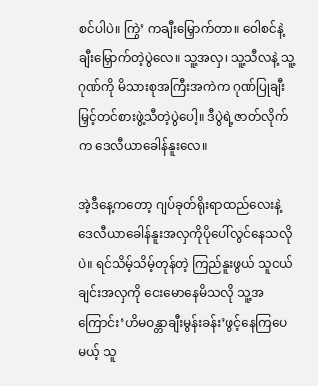စင်ပါပဲ။ ကြွဲ’ ကချီးမြှောက်တာ။ ဝေါစင်နဲ့ ချီးမြှောက်တဲ့ပွဲလေ။ သူ့အလှ၊ သူ့သီလနဲ့ သူ့ဂုဏ်ကို မိသားစုအကြီးအကဲက ဂုဏ်ပြုချီးမြှင့်တင်စားဖွဲ့သီတဲ့ပွဲပေါ့။ ဒီပွဲရဲ့ဇာတ်လိုက်က ဒေလီယာခေါန်နူးလေ။

အဲ့ဒီနေ့ကတော့ ဂျပ်ခုတ်ရိုးရာထည်လေးနဲ့ ဒေလီယာခေါန်နူးအလှကိုပိုပေါ်လွင်နေသလိုပဲ။ ရင်သိမ့်သိမ့်တုန်တဲ့ ကြည်နူးဖွယ် သူငယ်ချင်းအလှကို ငေးမောနေမိသလို သူ့အကြောင်း‘ဟိမဝန္တာချီးမွန်းခန်း’ဖွင့်နေကြပေမယ့် သူ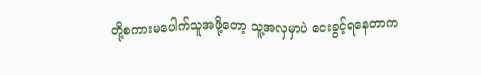တို့စကားမပေါက်သူအဖို့တော့ သူ့အလှမှာပဲ ငေးခွင့်ရနေတာက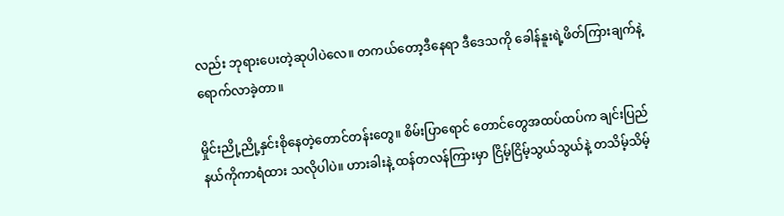လည်း ဘုရားပေးတဲ့ဆုပါပဲလေ။ တကယ်တော့ဒီနေရာ ဒီဒေသကို ခေါန်နူးရဲ့ဖိတ်ကြားချက်နဲ့ ရောက်လာခဲ့တာ။

မှိုင်းညို့ညို့နှင်းစိုနေတဲ့တောင်တန်းတွေ။ စိမ်းပြာရောင် တောင်တွေအထပ်ထပ်က ချင်းပြည်နယ်ကိုကာရံထား သလိုပါပဲ။ ဟားခါးနဲ့ ထန်တလန်ကြားမှာ ငြိမ့်ငြိမ့်သွယ်သွယ်နဲ့ တသိမ့်သိမ့်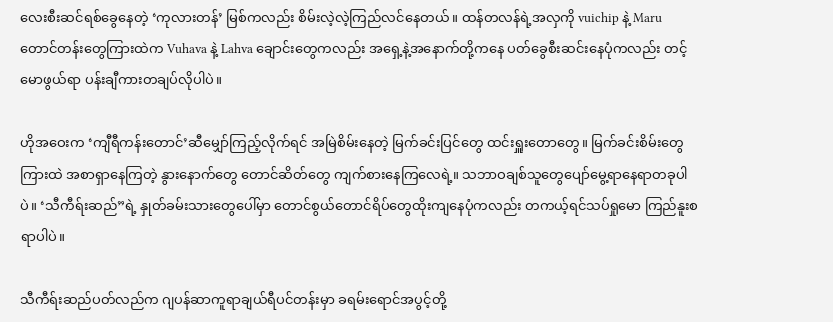လေးစီးဆင်ရစ်ခွေနေတဲ့ ‘ကုလားတန်’ မြစ်ကလည်း စိမ်းလဲ့လဲ့ကြည်လင်နေတယ်။ ထန်တလန်ရဲ့အလှကို vuichip နဲ့ Maru တောင်တန်းတွေကြားထဲက Vuhava နဲ့ Lahva ချောင်းတွေကလည်း အရှေ့နဲ့အနောက်တို့ကနေ ပတ်ခွေစီးဆင်းနေပုံကလည်း တင့်မောဖွယ်ရာ ပန်းချီကားတချပ်လိုပါပဲ။

ဟိုအဝေးက ‘ကျီရီကန်းတောင်’ဆီမျှော်ကြည့်လိုက်ရင် အမြဲစိမ်းနေတဲ့ မြက်ခင်းပြင်တွေ ထင်းရှူးတောတွေ။ မြက်ခင်းစိမ်းတွေကြားထဲ အစာရှာနေကြတဲ့ နွားနောက်တွေ တောင်ဆိတ်တွေ ကျက်စားနေကြလေရဲ့။ သဘာဝချစ်သူတွေပျော်မွေ့ရာနေရာတခုပါပဲ။ ‘သီကီရ်းဆည်”ရဲ့ နှုတ်ခမ်းသားတွေပေါ်မှာ တောင်စွယ်တောင်ရိပ်တွေထိုးကျနေပုံကလည်း တကယ့်ရင်သပ်ရှုမော ကြည်နူးစရာပါပဲ။

သီကီရ်းဆည်ပတ်လည်က ဂျပန်ဆာကူရာချယ်ရီပင်တန်းမှာ ခရမ်းရောင်အပွင့်တို့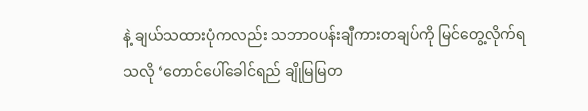နဲ့ ချယ်သထားပုံကလည်း သဘာဝပန်းချီကားတချပ်ကို မြင်တွေ့လိုက်ရသလို ‘တောင်ပေါ်ခေါင်ရည် ချိုမြမြတ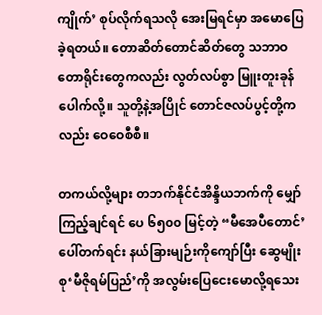ကျိုက်’ စုပ်လိုက်ရသလို အေးမြရင်မှာ အမောပြေခဲ့ရတယ်။ တောဆိတ်တောင်ဆိတ်တွေ သဘာဝတောရိုင်းတွေကလည်း လွတ်လပ်စွာ မြူးတူးခုန်ပေါက်လို့။ သူတို့နဲ့အပြိုင် တောင်ဇလပ်ပွင့်တို့ကလည်း ဝေဝေစီစီ။

တကယ်လို့များ တဘက်နိုင်ငံအိန္ဒိယဘက်ကို မျှော်ကြည့်ချင်ရင် ပေ ၆၅၀၀ မြင့်တဲ့ “မီအေပီတောင်’ပေါ်တက်ရင်း နယ်ခြားမျဉ်းကိုကျော်ပြီး ဆွေမျိုးစု‘မီဇိုရမ်ပြည်’ကို အလွမ်းပြေငေးမောလို့ရသေး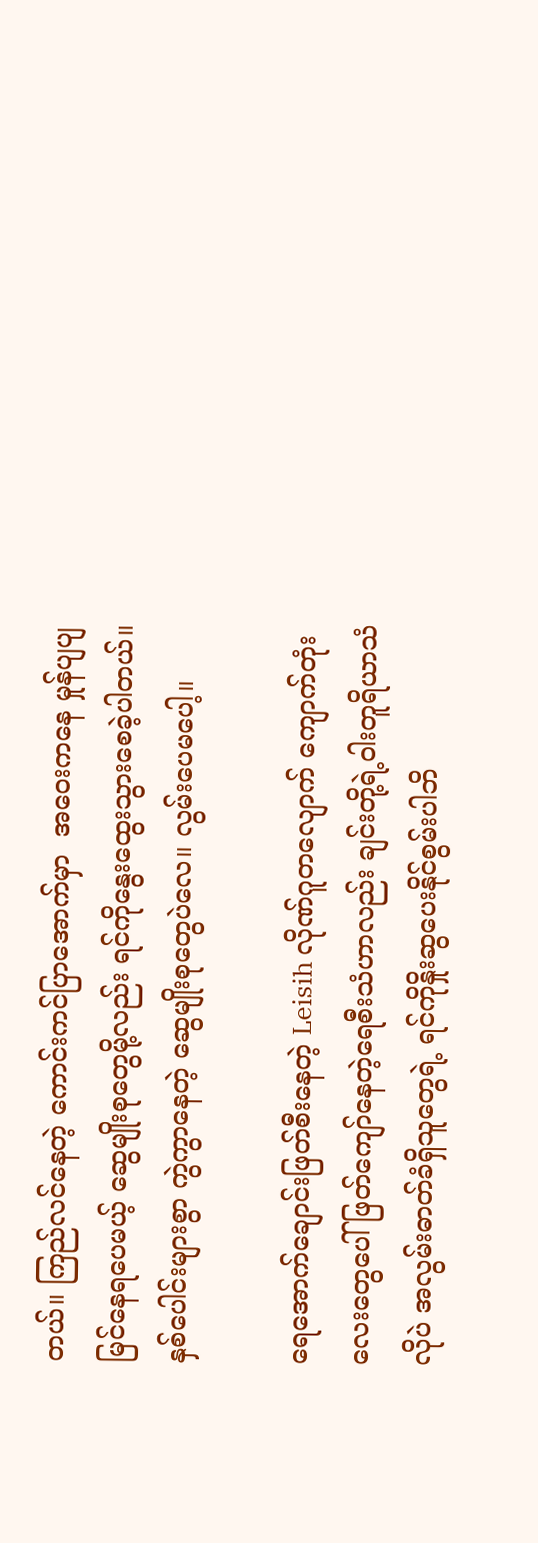တယ်။ ကြည်လင်နေတဲ့ ကောင်းကင်ပြာအောက်မှာ  အဝေးကနေ မှုန်ပျပျမြင်နေရပေမယ့် ဆွေမျိုးစုတွေမို့လည်း ရင်ကိုနွေးထွေးသွားစေခဲ့ပါတယ်။ နှစ်ပေါင်းများစွာ ကွဲကွာနေတဲ့ ဆွေမျိုးစုတွေပဲလေ။ လွမ်းပေမပေါ့။

ရေအောက်ချောင်းဖြတ်စီးနေတဲ့ Leisih လိုဏ်ဂူတလျောက် ကျောက်တုံးလေးတွေပေါ် ဖြတ်ကျော်နေတဲ့ရေစီးသံဟာလည်း ချင်းတို့ရဲ့ဝါးတူရိယာသံလိုပဲ အလွမ်းဓာတ်ခံရှိသူတွေရဲ့ ရင်ကိုနှိုးဆွပေးနိုင်စွမ်းပါဘိ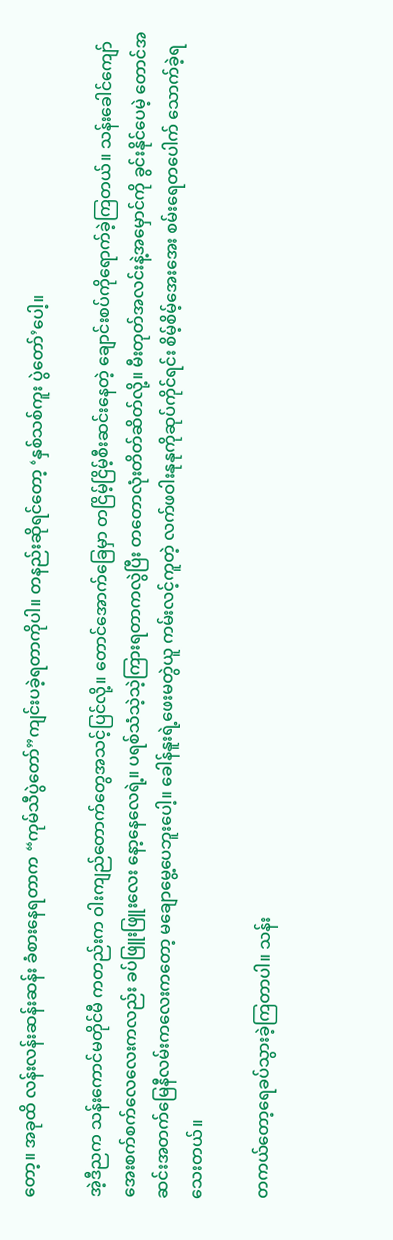တော့။ အခုထိ လန်းလန်းဆန်းဆန်း ခံစားနေရတာက “ကုမ်သီပွဲတော်”ကျင်းပခဲ့ရတာကိုပါ။ တနည်းဆိုရင်တော့ ‘နှစ်သစ်ကူး ပွဲတော်’ပေါ့။

အဲ့ဒီညက သန်းကောင်မတိုင်မီ ကတည်းက ဝါးကျည်တောက်တွေအသင့်ပြင်လို့။ တောင်အောက်ခြေမှာ တငြိမ့်ငြိမ့်စီးဆင်းနေတဲ့ ချောင်းစပ်ကိုရောက်ခဲ့ကြတယ်။ သန်းခေါင်ကျော် အေးစက်စက်လေလေးကလည်း ခပ်ဖြူးဖြူးလေး နော့နေလေရဲ့။ ပရစ်သံသဲ့သဲ့ကြားရတာကလွဲပြီး တတောလုံးတိတ်ဆိတ်လို့။ မီးတုတ်အလင်းနဲ့အမှောင်ကို ခွင်းနိုင်ပေမဲ့ တောင်အဆင်းအတက်မြေနီလမ်းကလေးကတော့ မချောမွေ့ပေဘူးပေါ့။ ခေါန်နူးရဲ့ဖေးမတွဲယူ ကမ်းလင့်ကူတဲ့ လက်ဖဝါးနုနုကိုဆုပ်ကိုင်ရင်း စိမ့်စိမ့်အေးအေး စမ်းရေတပေါက် သောက်ခဲ့ရသေးတယ်။

တကယ်တော့ရေခပ်သွားခဲ့ကြတာပါ။ သန်း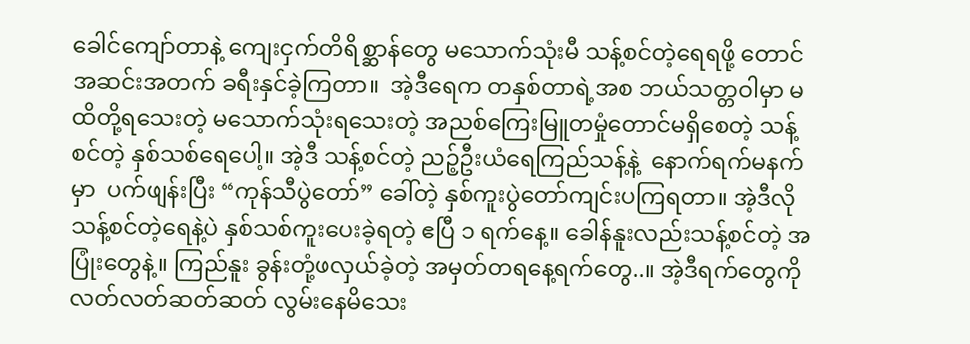ခေါင်ကျော်တာနဲ့ ကျေးငှက်တိရိစ္ဆာန်တွေ မသောက်သုံးမီ သန့်စင်တဲ့ရေရဖို့ တောင်အဆင်းအတက် ခရီးနှင်ခဲ့ကြတာ။  အဲ့ဒီရေက တနှစ်တာရဲ့အစ ဘယ်သတ္တဝါမှာ မထိတို့ရသေးတဲ့ မသောက်သုံးရသေးတဲ့ အညစ်ကြေးမြူတမှုံတောင်မရှိစေတဲ့ သန့်စင်တဲ့ နှစ်သစ်ရေပေါ့။ အဲ့ဒီ သန့်စင်တဲ့ ညဉ့်ဦးယံရေကြည်သန့်နဲ့  နောက်ရက်မနက်မှာ  ပက်ဖျန်းပြီး “ကုန်သီပွဲတော်” ခေါ်တဲ့ နှစ်ကူးပွဲတော်ကျင်းပကြရတာ။ အဲ့ဒီလို သန့်စင်တဲ့ရေနဲ့ပဲ နှစ်သစ်ကူးပေးခဲ့ရတဲ့ ဧပြီ ၁ ရက်နေ့။ ခေါန်နူးလည်းသန့်စင်တဲ့ အပြုံးတွေနဲ့။ ကြည်နူး ခွန်းတုံ့ဖလှယ်ခဲ့တဲ့ အမှတ်တရနေ့ရက်တွေ..။ အဲ့ဒီရက်တွေကို လတ်လတ်ဆတ်ဆတ် လွမ်းနေမိသေး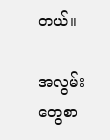တယ်။

အလွမ်းတွေစာ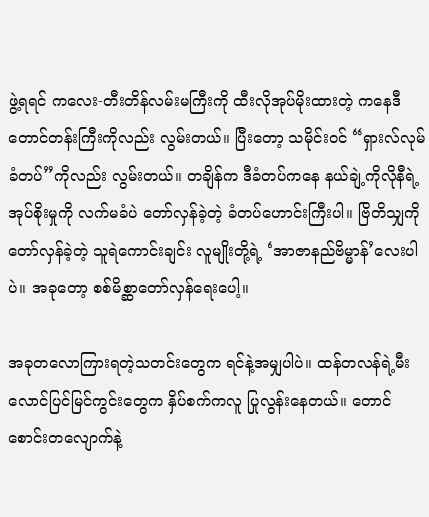ဖွဲ့ရရင် ကလေး-တီးတိန်လမ်းမကြီးကို ထီးလိုအုပ်မိုးထားတဲ့ ကနေဒီတောင်တန်းကြီးကိုလည်း လွမ်းတယ်။ ပြီးတော့ သမိုင်းဝင် “ရှားလ်လုမ်ခံတပ်”ကိုလည်း လွမ်းတယ်။ တချိန်က ဒီခံတပ်ကနေ နယ်ချဲ့ကိုလိုနီရဲ့ အုပ်စိုးမှုကို လက်မခံပဲ တော်လှန်ခဲ့တဲ့ ခံတပ်ဟောင်းကြီးပါ။ ဗြိတိသျှကိုတော်လှန်ခဲ့တဲ့ သူရဲကောင်းချင်း လူမျိုးတို့ရဲ့ ‘အာဇာနည်ဗိမ္မာန်’လေးပါပဲ။ အခုတော့ စစ်မိစ္ဆာတော်လှန်ရေးပေါ့။

အခုတလောကြားရတဲ့သတင်းတွေက ရင်နဲ့အမျှပါပဲ။ ထန်တလန်ရဲ့မီးလောင်ပြင်မြင်ကွင်းတွေက နှိပ်စက်ကလူ ပြုလွန်းနေတယ်။ တောင်စောင်းတလျောက်နဲ့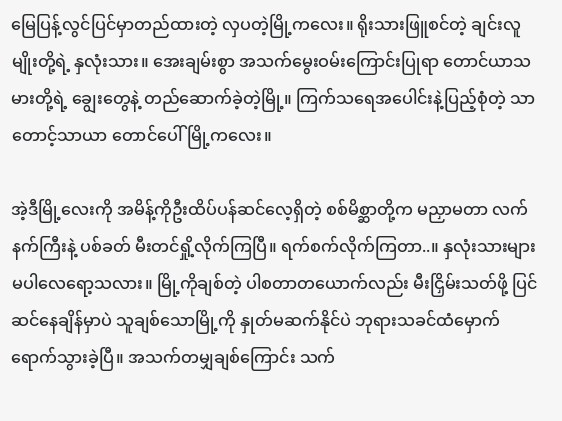မြေပြန့်လွင်ပြင်မှာတည်ထားတဲ့ လှပတဲ့မြို့ကလေး။ ရိုးသားဖြူစင်တဲ့ ချင်းလူမျိုးတို့ရဲ့ နှလုံးသား။ အေးချမ်းစွာ အသက်မွေးဝမ်းကြောင်းပြုရာ တောင်ယာသမားတို့ရဲ့ ချွေးတွေနဲ့ တည်ဆောက်ခဲ့တဲ့မြို့။ ကြက်သရေအပေါင်းနဲ့ပြည့်စုံတဲ့ သာတောင့်သာယာ တောင်ပေါ်မြို့ကလေး။

အဲ့ဒီမြို့လေးကို အမိန့်ကိုဦးထိပ်ပန်ဆင်လေ့ရှိတဲ့ စစ်မိစ္ဆာတို့က မညှာမတာ လက်နက်ကြီးနဲ့ ပစ်ခတ် မီးတင်ရှို့လိုက်ကြပြီ။ ရက်စက်လိုက်ကြတာ..။ နှလုံးသားများ မပါလေရော့သလား။ မြို့ကိုချစ်တဲ့ ပါစတာတယောက်လည်း မီးငြှိမ်းသတ်ဖို့ ပြင်ဆင်နေချိန်မှာပဲ သူချစ်သောမြို့ကို နှုတ်မဆက်နိုင်ပဲ ဘုရားသခင်ထံမှောက် ရောက်သွားခဲ့ပြီ။ အသက်တမျှချစ်ကြောင်း သက်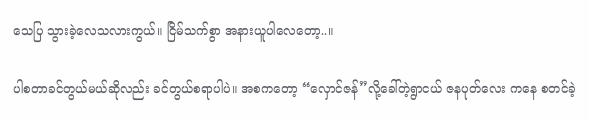သေပြ သွားခဲ့လေသလားကွယ်။ ငြိမ်သက်စွာ အနားယူပါလေတော့..။

ပါစတာခင်တွယ်မယ်ဆိုလည်း ခင်တွယ်စရာပါပဲ။ အစကတော့ “လှောင်ဇန်”လို့ခေါ်တဲ့ရွာငယ် ဇနပုတ်လေး ကနေ စတင်ခဲ့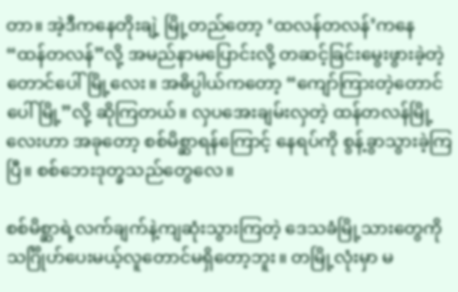တာ။ အဲ့ဒီကနေတိုးချဲ့ မြို့တည်တော့ ‘ထလန်တလန်’ကနေ “ထန်တလန်”လို့ အမည်နာမပြောင်းလို့ တဆင့်ခြင်းမွေးဖွားခဲ့တဲ့ တောင်ပေါ်မြို့လေး။ အဓိပ္ပါယ်ကတော့ “ကျော်ကြားတဲ့တောင်ပေါ်မြို့”လို့ ဆိုကြတယ်။ လှပအေးချမ်းလှတဲ့ ထန်တလန်မြို့လေးဟာ အခုတော့ စစ်မိစ္ဆာရန်ကြောင့် နေရပ်ကို စွန့်ခွာသွားခဲ့ကြပြီ။ စစ်ဘေးဒုတ္ခသည်တွေလေ။

စစ်မိစ္ဆာရဲ့လက်ချက်နဲ့ကျဆုံးသွားကြတဲ့ ဒေသခံမြို့သားတွေကို သင်္ဂြိုဟ်ပေးမယ့်လူတောင်မရှိတော့ဘူး။ တမြို့လုံးမှာ မ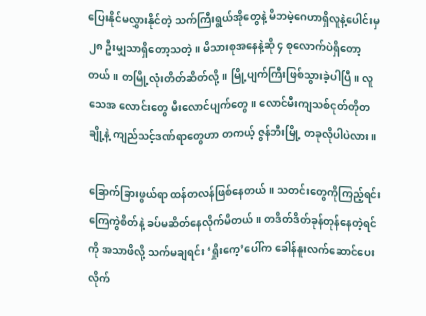ပြေးနိုင်မလွှားနိုင်တဲ့ သက်ကြီးရွယ်အိုတွေနဲ့ မိဘမဲ့ဂေဟာရှိလူနဲ့ပေါင်းမှ ၂၈ ဦးမျှသာရှိတော့သတဲ့။ မိသားစုအနေနဲ့ဆို ၄ စုလောက်ပဲရှိတော့တယ်။ တမြို့လုံးတိတ်ဆိတ်လို့။ မြို့ပျက်ကြီးဖြစ်သွားခဲ့ပါပြီ။ လူသေအ လောင်းတွေ မီးလောင်ပျက်တွေ။ လောင်မီးကျသစ်ငုတ်တိုတချို့နဲ့ ကျည်သင့်ဒဏ်ရာတွေဟာ တကယ့် ဇွန်ဘီးမြို့ တခုလိုပါပဲလား။

ခြောက်ခြားဖွယ်ရာ ထန်တလန်ဖြစ်နေတယ်။ သတင်းတွေကိုကြည့်ရင်း ကြေကွဲစိတ်နဲ့ ခပ်မဆိတ်နေလိုက်မိတယ်။ တဒိတ်ဒိတ်ခုန်တုန်နေတဲ့ရင်ကို အသာဖိလို့ သက်မချရင်း ‘ရှိုးကေ့’ပေါ်က ခေါန်နူးလက်ဆောင်ပေးလိုက်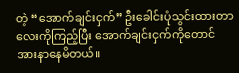တဲ့ “အောက်ချင်းငှက်” ဦးခေါင်းပုံသွင်းထားတာလေးကိုကြည့်ပြီး အောက်ချင်းငှက်ကိုတောင် အားနာနေမိတယ်။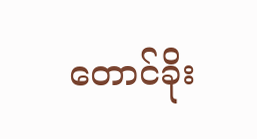တောင်ခိုး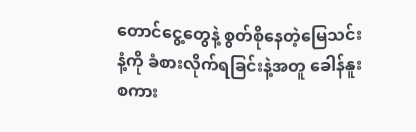တောင်ငွေ့တွေနဲ့ စွတ်စိုနေတဲ့မြေသင်းနံ့ကို ခံစားလိုက်ရခြင်းနဲ့အတူ ခေါန်နူးစကား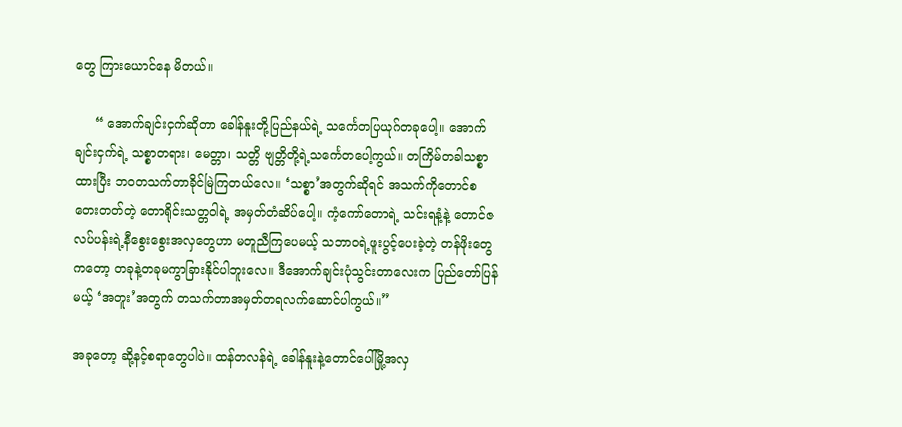တွေ ကြားယောင်နေ မိတယ်။

     “ အောက်ချင်းငှက်ဆိုတာ ခေါန်နူးတို့ပြည်နယ်ရဲ့ သင်္ကေတပြယုဂ်တခုပေါ့။ အောက်ချင်းငှက်ရဲ့ သစ္စာတရား၊ မေတ္တာ၊ သတ္တိ ဗျတ္တိတို့ရဲ့သင်္ကေတပေါ့ကွယ်။ တကြိမ်တခါသစ္စာထားပြီး ဘဝတသက်တာခိုင်မြဲကြတယ်လေ။ ‘သစ္စာ’အတွက်ဆိုရင် အသက်ကိုတောင်စတေးတတ်တဲ့ တောရိုင်းသတ္တဝါရဲ့ အမှတ်တံဆိပ်ပေါ့။ ကံ့ကော်တောရဲ့ သင်းရနံ့နဲ့ တောင်ဇလပ်ပန်းရဲ့နီစွေးစွေးအလှတွေဟာ မတူညီကြပေမယ့် သဘာဝရဲ့ဖူးပွင့်ပေးခဲ့တဲ့ တန်ဖိုးတွေ ကတော့ တခုနဲ့တခုမကွာခြားနိုင်ပါဘူးလေ။ ဒီအောက်ချင်းပုံသွင်းတာလေးက ပြည်တော်ပြန်မယ့် ‘အတူး’အတွက် တသက်တာအမှတ်တရလက်ဆောင်ပါကွယ်။”

အခုတော့ ဆို့နင့်စရာတွေပါပဲ။ ထန်တလန်ရဲ့ ခေါန်နူးနဲ့တောင်ပေါ်မြို့အလှ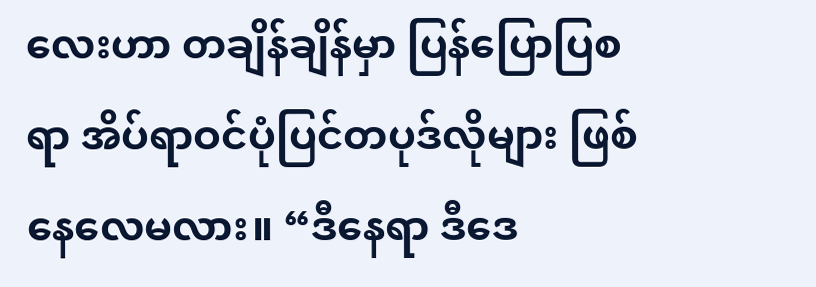လေးဟာ တချိန်ချိန်မှာ ပြန်ပြောပြစရာ အိပ်ရာဝင်ပုံပြင်တပုဒ်လိုများ ဖြစ်နေလေမလား။ “ဒီနေရာ ဒီဒေ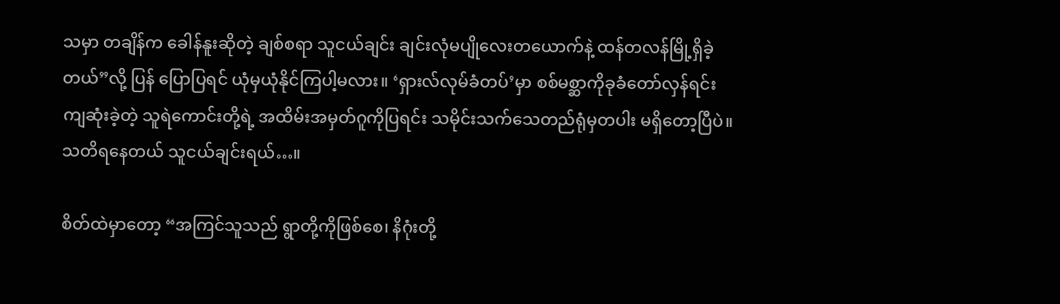သမှာ တချိန်က ခေါန်နူးဆိုတဲ့ ချစ်စရာ သူငယ်ချင်း ချင်းလုံမပျိုလေးတယောက်နဲ့ ထန်တလန်မြို့ရှိခဲ့တယ်”လို့ ပြန် ပြောပြရင် ယုံမှယုံနိုင်ကြပါ့မလား။ ‘ရှားလ်လုမ်ခံတပ်’မှာ စစ်မစ္ဆာကိုခုခံတော်လှန်ရင်း ကျဆုံးခဲ့တဲ့ သူရဲကောင်းတို့ရဲ့ အထိမ်းအမှတ်ဂူကိုပြရင်း သမိုင်းသက်သေတည်ရုံမှတပါး မရှိတော့ပြီပဲ။ သတိရနေတယ် သူငယ်ချင်းရယ်…။

စိတ်ထဲမှာတော့ “အကြင်သူသည် ရွာတို့ကိုဖြစ်စေ၊ နိဂုံးတို့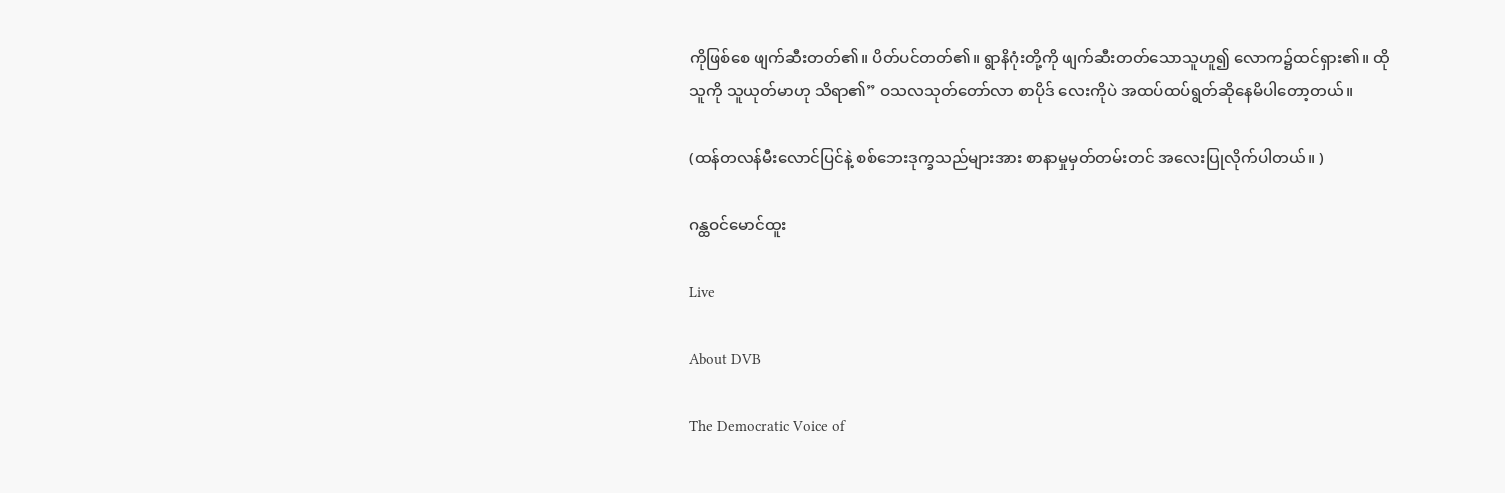ကိုဖြစ်စေ ဖျက်ဆီးတတ်၏။ ပိတ်ပင်တတ်၏။ ရွာနိဂုံးတို့ကို ဖျက်ဆီးတတ်သောသူဟူ၍ လောက၌ထင်ရှား၏။ ထိုသူကို သူယုတ်မာဟု သိရာ၏” ဝသလသုတ်တော်လာ စာပိုဒ် လေးကိုပဲ အထပ်ထပ်ရွတ်ဆိုနေမိပါတော့တယ်။

(ထန်တလန်မီးလောင်ပြင်နဲ့ စစ်ဘေးဒုက္ခသည်များအား စာနာမှုမှတ်တမ်းတင် အလေးပြုလိုက်ပါတယ်။ )

ဂန္ထဝင်မောင်ထူး

Live

About DVB

The Democratic Voice of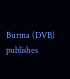Burma (DVB) publishes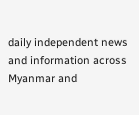daily independent news and information across Myanmar and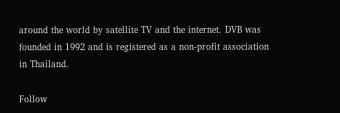around the world by satellite TV and the internet. DVB was founded in 1992 and is registered as a non-profit association in Thailand.

Follow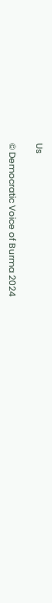Us

© Democratic Voice of Burma 2024